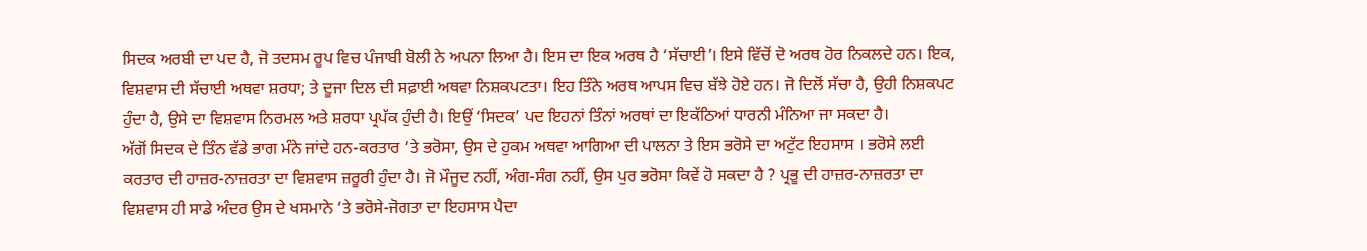ਸਿਦਕ ਅਰਬੀ ਦਾ ਪਦ ਹੈ, ਜੋ ਤਦਸਮ ਰੂਪ ਵਿਚ ਪੰਜਾਬੀ ਬੋਲੀ ਨੇ ਅਪਨਾ ਲਿਆ ਹੈ। ਇਸ ਦਾ ਇਕ ਅਰਥ ਹੈ ‘ਸੱਚਾਈ’। ਇਸੇ ਵਿੱਚੋਂ ਦੋ ਅਰਥ ਹੋਰ ਨਿਕਲਦੇ ਹਨ। ਇਕ, ਵਿਸ਼ਵਾਸ ਦੀ ਸੱਚਾਈ ਅਥਵਾ ਸ਼ਰਧਾ; ਤੇ ਦੂਜਾ ਦਿਲ ਦੀ ਸਫ਼ਾਈ ਅਥਵਾ ਨਿਸ਼ਕਪਟਤਾ। ਇਹ ਤਿੰਨੇ ਅਰਥ ਆਪਸ ਵਿਚ ਬੱਝੇ ਹੋਏ ਹਨ। ਜੋ ਦਿਲੋਂ ਸੱਚਾ ਹੈ, ਉਹੀ ਨਿਸ਼ਕਪਟ ਹੁੰਦਾ ਹੈ, ਉਸੇ ਦਾ ਵਿਸ਼ਵਾਸ ਨਿਰਮਲ ਅਤੇ ਸ਼ਰਧਾ ਪ੍ਰਪੱਕ ਹੁੰਦੀ ਹੈ। ਇਉਂ ‘ਸਿਦਕ’ ਪਦ ਇਹਨਾਂ ਤਿੰਨਾਂ ਅਰਥਾਂ ਦਾ ਇਕੱਠਿਆਂ ਧਾਰਨੀ ਮੰਨਿਆ ਜਾ ਸਕਦਾ ਹੈ।
ਅੱਗੋਂ ਸਿਦਕ ਦੇ ਤਿੰਨ ਵੱਡੇ ਭਾਗ ਮੰਨੇ ਜਾਂਦੇ ਹਨ-ਕਰਤਾਰ ‘ਤੇ ਭਰੋਸਾ, ਉਸ ਦੇ ਹੁਕਮ ਅਥਵਾ ਆਗਿਆ ਦੀ ਪਾਲਨਾ ਤੇ ਇਸ ਭਰੋਸੇ ਦਾ ਅਟੁੱਟ ਇਹਸਾਸ । ਭਰੋਸੇ ਲਈ ਕਰਤਾਰ ਦੀ ਹਾਜ਼ਰ-ਨਾਜ਼ਰਤਾ ਦਾ ਵਿਸ਼ਵਾਸ ਜ਼ਰੂਰੀ ਹੁੰਦਾ ਹੈ। ਜੋ ਮੌਜੂਦ ਨਹੀਂ, ਅੰਗ-ਸੰਗ ਨਹੀਂ, ਉਸ ਪੁਰ ਭਰੋਸਾ ਕਿਵੇਂ ਹੋ ਸਕਦਾ ਹੈ ? ਪ੍ਰਭੂ ਦੀ ਹਾਜ਼ਰ-ਨਾਜ਼ਰਤਾ ਦਾ ਵਿਸ਼ਵਾਸ ਹੀ ਸਾਡੇ ਅੰਦਰ ਉਸ ਦੇ ਖਸਮਾਨੇ ‘ਤੇ ਭਰੋਸੇ-ਜੋਗਤਾ ਦਾ ਇਹਸਾਸ ਪੈਦਾ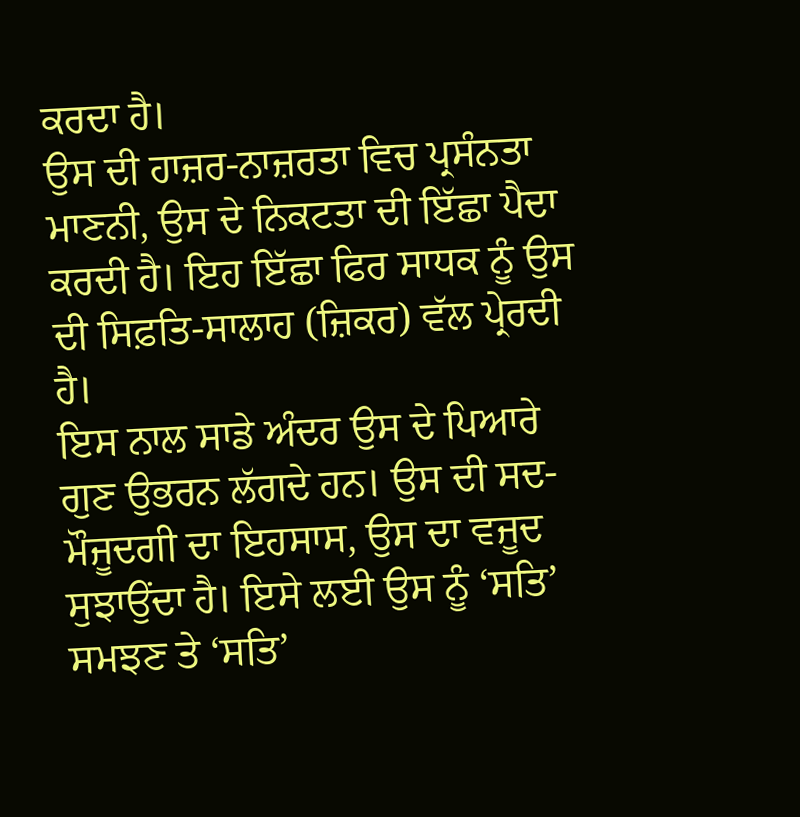ਕਰਦਾ ਹੈ।
ਉਸ ਦੀ ਹਾਜ਼ਰ-ਨਾਜ਼ਰਤਾ ਵਿਚ ਪ੍ਰਸੰਨਤਾ ਮਾਣਨੀ, ਉਸ ਦੇ ਨਿਕਟਤਾ ਦੀ ਇੱਛਾ ਪੈਦਾ ਕਰਦੀ ਹੈ। ਇਹ ਇੱਛਾ ਫਿਰ ਸਾਧਕ ਨੂੰ ਉਸ ਦੀ ਸਿਫ਼ਤਿ-ਸਾਲਾਹ (ਜ਼ਿਕਰ) ਵੱਲ ਪ੍ਰੇਰਦੀ ਹੈ।
ਇਸ ਨਾਲ ਸਾਡੇ ਅੰਦਰ ਉਸ ਦੇ ਪਿਆਰੇ ਗੁਣ ਉਭਰਨ ਲੱਗਦੇ ਹਨ। ਉਸ ਦੀ ਸਦ-ਮੌਜੂਦਗੀ ਦਾ ਇਹਸਾਸ, ਉਸ ਦਾ ਵਜੂਦ ਸੁਝਾਉਂਦਾ ਹੈ। ਇਸੇ ਲਈ ਉਸ ਨੂੰ ‘ਸਤਿ’ ਸਮਝਣ ਤੇ ‘ਸਤਿ’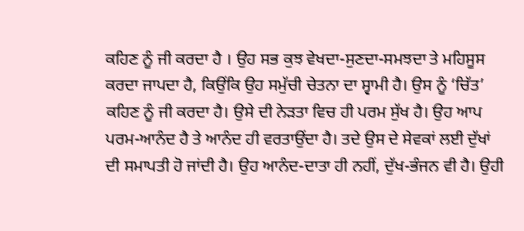ਕਹਿਣ ਨੂੰ ਜੀ ਕਰਦਾ ਹੈ । ਉਹ ਸਭ ਕੁਝ ਵੇਖਦਾ-ਸੁਣਦਾ-ਸਮਝਦਾ ਤੇ ਮਹਿਸੂਸ ਕਰਦਾ ਜਾਪਦਾ ਹੈ, ਕਿਉਂਕਿ ਉਹ ਸਮੁੱਚੀ ਚੇਤਨਾ ਦਾ ਸ੍ਵਾਮੀ ਹੈ। ਉਸ ਨੂੰ ‘ਚਿੱਤ’ ਕਹਿਣ ਨੂੰ ਜੀ ਕਰਦਾ ਹੈ। ਉਸੇ ਦੀ ਨੇੜਤਾ ਵਿਚ ਹੀ ਪਰਮ ਸੁੱਖ ਹੈ। ਉਹ ਆਪ ਪਰਮ-ਆਨੰਦ ਹੈ ਤੇ ਆਨੰਦ ਹੀ ਵਰਤਾਉਂਦਾ ਹੈ। ਤਦੇ ਉਸ ਦੇ ਸੇਵਕਾਂ ਲਈ ਦੁੱਖਾਂ ਦੀ ਸਮਾਪਤੀ ਹੋ ਜਾਂਦੀ ਹੈ। ਉਹ ਆਨੰਦ-ਦਾਤਾ ਹੀ ਨਹੀਂ, ਦੁੱਖ-ਭੰਜਨ ਵੀ ਹੈ। ਉਹੀ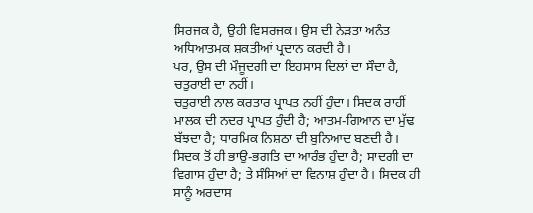ਸਿਰਜਕ ਹੈ, ਉਹੀ ਵਿਸਰਜਕ। ਉਸ ਦੀ ਨੇੜਤਾ ਅਨੰਤ ਅਧਿਆਤਮਕ ਸ਼ਕਤੀਆਂ ਪ੍ਰਦਾਨ ਕਰਦੀ ਹੈ।
ਪਰ, ਉਸ ਦੀ ਮੌਜੂਦਗੀ ਦਾ ਇਹਸਾਸ ਦਿਲਾਂ ਦਾ ਸੌਦਾ ਹੈ, ਚਤੁਰਾਈ ਦਾ ਨਹੀਂ।
ਚਤੁਰਾਈ ਨਾਲ ਕਰਤਾਰ ਪ੍ਰਾਪਤ ਨਹੀਂ ਹੁੰਦਾ। ਸਿਦਕ ਰਾਹੀਂ ਮਾਲਕ ਦੀ ਨਦਰ ਪ੍ਰਾਪਤ ਹੁੰਦੀ ਹੈ; ਆਤਮ-ਗਿਆਨ ਦਾ ਮੁੱਢ ਬੱਝਦਾ ਹੈ; ਧਾਰਮਿਕ ਨਿਸ਼ਠਾ ਦੀ ਬੁਨਿਆਦ ਬਣਦੀ ਹੈ। ਸਿਦਕ ਤੋਂ ਹੀ ਭਾਉ-ਭਗਤਿ ਦਾ ਆਰੰਭ ਹੁੰਦਾ ਹੈ; ਸਾਦਗੀ ਦਾ ਵਿਗਾਸ ਹੁੰਦਾ ਹੈ; ਤੇ ਸੰਸਿਆਂ ਦਾ ਵਿਨਾਸ਼ ਹੁੰਦਾ ਹੈ। ਸਿਦਕ ਹੀ ਸਾਨੂੰ ਅਰਦਾਸ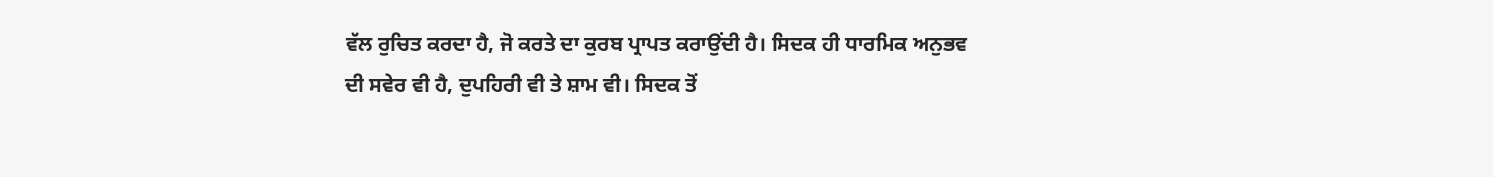ਵੱਲ ਰੁਚਿਤ ਕਰਦਾ ਹੈ, ਜੋ ਕਰਤੇ ਦਾ ਕੁਰਬ ਪ੍ਰਾਪਤ ਕਰਾਉਂਦੀ ਹੈ। ਸਿਦਕ ਹੀ ਧਾਰਮਿਕ ਅਨੁਭਵ ਦੀ ਸਵੇਰ ਵੀ ਹੈ, ਦੁਪਹਿਰੀ ਵੀ ਤੇ ਸ਼ਾਮ ਵੀ। ਸਿਦਕ ਤੋਂ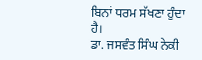ਬਿਨਾਂ ਧਰਮ ਸੱਖਣਾ ਹੁੰਦਾ ਹੈ।
ਡਾ. ਜਸਵੰਤ ਸਿੰਘ ਨੇਕੀ